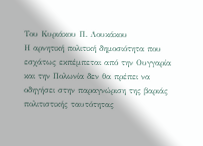Του Κυριάκου Π. Λουκάκου
Η αρνητική πολιτική δημοσιότητα που εσχάτως εκπέμπεται από την Ουγγαρία και την Πολωνία δεν θα πρέπει να οδηγήσει στην παραγνώριση της βαριάς πολιτιστικής ταυτότητας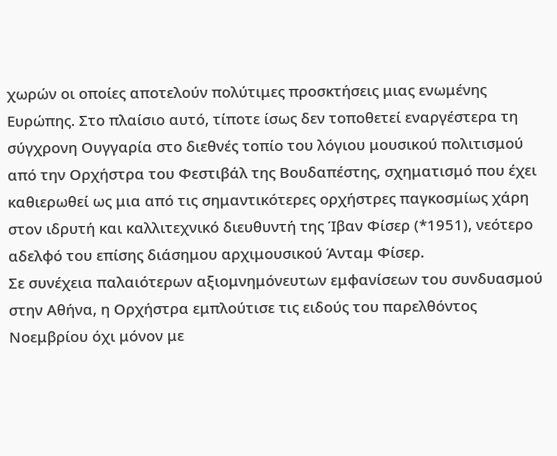χωρών οι οποίες αποτελούν πολύτιμες προσκτήσεις μιας ενωμένης Ευρώπης. Στο πλαίσιο αυτό, τίποτε ίσως δεν τοποθετεί εναργέστερα τη σύγχρονη Ουγγαρία στο διεθνές τοπίο του λόγιου μουσικού πολιτισμού από την Ορχήστρα του Φεστιβάλ της Βουδαπέστης, σχηματισμό που έχει καθιερωθεί ως μια από τις σημαντικότερες ορχήστρες παγκοσμίως χάρη στον ιδρυτή και καλλιτεχνικό διευθυντή της Ίβαν Φίσερ (*1951), νεότερο αδελφό του επίσης διάσημου αρχιμουσικού Άνταμ Φίσερ.
Σε συνέχεια παλαιότερων αξιομνημόνευτων εμφανίσεων του συνδυασμού στην Αθήνα, η Ορχήστρα εμπλούτισε τις ειδούς του παρελθόντος Νοεμβρίου όχι μόνον με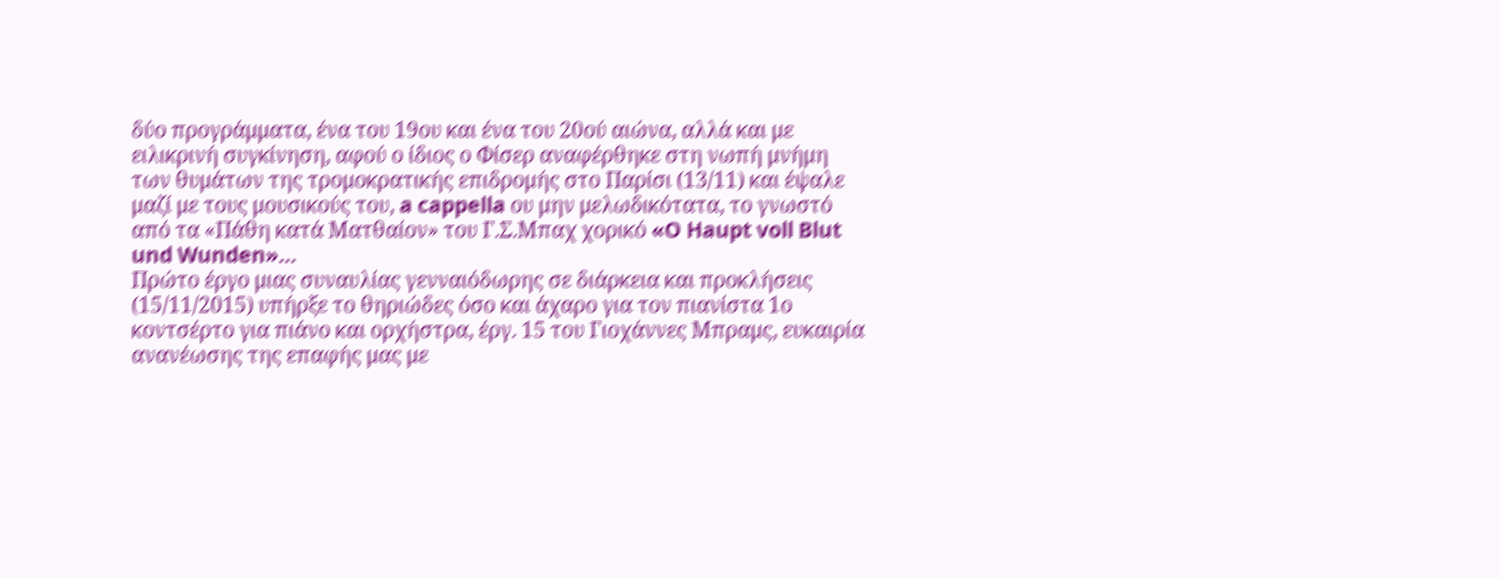δύο προγράμματα, ένα του 19ου και ένα του 20ού αιώνα, αλλά και με ειλικρινή συγκίνηση, αφού ο ίδιος ο Φίσερ αναφέρθηκε στη νωπή μνήμη των θυμάτων της τρομοκρατικής επιδρομής στο Παρίσι (13/11) και έψαλε μαζί με τους μουσικούς του, a cappella ου μην μελωδικότατα, το γνωστό από τα «Πάθη κατά Ματθαίον» του Γ.Σ.Μπαχ χορικό «O Haupt voll Blut und Wunden»...
Πρώτο έργο μιας συναυλίας γενναιόδωρης σε διάρκεια και προκλήσεις (15/11/2015) υπήρξε το θηριώδες όσο και άχαρο για τον πιανίστα 1ο κοντσέρτο για πιάνο και ορχήστρα, έργ. 15 του Γιοχάννες Μπραμς, ευκαιρία ανανέωσης της επαφής μας με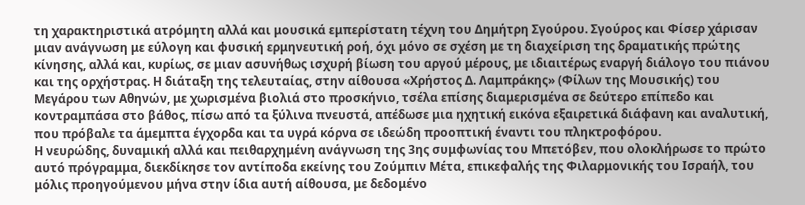τη χαρακτηριστικά ατρόμητη αλλά και μουσικά εμπερίστατη τέχνη του Δημήτρη Σγούρου. Σγούρος και Φίσερ χάρισαν μιαν ανάγνωση με εύλογη και φυσική ερμηνευτική ροή, όχι μόνο σε σχέση με τη διαχείριση της δραματικής πρώτης κίνησης, αλλά και, κυρίως, σε μιαν ασυνήθως ισχυρή βίωση του αργού μέρους, με ιδιαιτέρως εναργή διάλογο του πιάνου και της ορχήστρας. Η διάταξη της τελευταίας, στην αίθουσα «Χρήστος Δ. Λαμπράκης» (Φίλων της Μουσικής) του Μεγάρου των Αθηνών, με χωρισμένα βιολιά στο προσκήνιο, τσέλα επίσης διαμερισμένα σε δεύτερο επίπεδο και κοντραμπάσα στο βάθος, πίσω από τα ξύλινα πνευστά, απέδωσε μια ηχητική εικόνα εξαιρετικά διάφανη και αναλυτική, που πρόβαλε τα άμεμπτα έγχορδα και τα υγρά κόρνα σε ιδεώδη προοπτική έναντι του πληκτροφόρου.
Η νευρώδης, δυναμική αλλά και πειθαρχημένη ανάγνωση της 3ης συμφωνίας του Μπετόβεν, που ολοκλήρωσε το πρώτο αυτό πρόγραμμα, διεκδίκησε τον αντίποδα εκείνης του Ζούμπιν Μέτα, επικεφαλής της Φιλαρμονικής του Ισραήλ, του μόλις προηγούμενου μήνα στην ίδια αυτή αίθουσα, με δεδομένο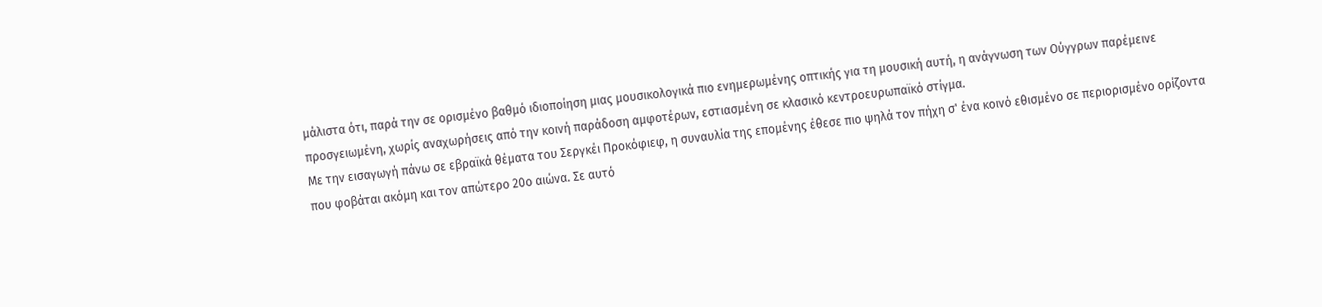μάλιστα ότι, παρά την σε ορισμένο βαθμό ιδιοποίηση μιας μουσικολογικά πιο ενημερωμένης οπτικής για τη μουσική αυτή, η ανάγνωση των Ούγγρων παρέμεινε προσγειωμένη, χωρίς αναχωρήσεις από την κοινή παράδοση αμφοτέρων, εστιασμένη σε κλασικό κεντροευρωπαϊκό στίγμα.
Με την εισαγωγή πάνω σε εβραϊκά θέματα του Σεργκέι Προκόφιεφ, η συναυλία της επομένης έθεσε πιο ψηλά τον πήχη σ' ένα κοινό εθισμένο σε περιορισμένο ορίζοντα που φοβάται ακόμη και τον απώτερο 20ο αιώνα. Σε αυτό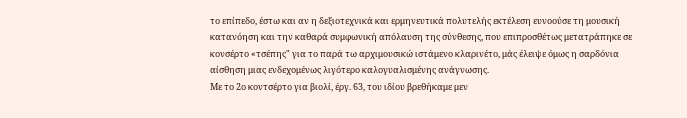το επίπεδο, έστω και αν η δεξιοτεχνικά και ερμηνευτικά πολυτελής εκτέλεση ευνοούσε τη μουσική κατανόηση και την καθαρά συμφωνική απόλαυση της σύνθεσης, που επιπροσθέτως μετατράπηκε σε κονσέρτο «τσέπης" για το παρά τω αρχιμουσικώ ιστάμενο κλαρινέτο, μάς έλειψε όμως η σαρδόνια αίσθηση μιας ενδεχομένως λιγότερο καλογυαλισμένης ανάγνωσης.
Με το 2ο κοντσέρτο για βιολί, έργ. 63, του ιδίου βρεθήκαμε μεν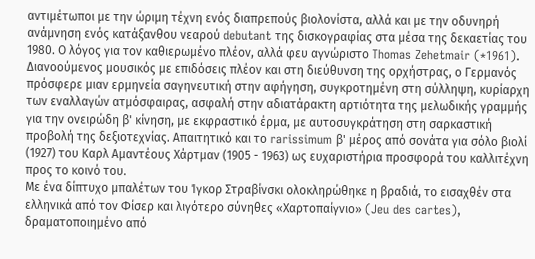αντιμέτωποι με την ώριμη τέχνη ενός διαπρεπούς βιολονίστα, αλλά και με την οδυνηρή ανάμνηση ενός κατάξανθου νεαρού debutant της δισκογραφίας στα μέσα της δεκαετίας του 1980. Ο λόγος για τον καθιερωμένο πλέον, αλλά φευ αγνώριστο Thomas Zehetmair (*1961). Διανοούμενος μουσικός με επιδόσεις πλέον και στη διεύθυνση της ορχήστρας, ο Γερμανός πρόσφερε μιαν ερμηνεία σαγηνευτική στην αφήγηση, συγκροτημένη στη σύλληψη, κυρίαρχη των εναλλαγών ατμόσφαιρας, ασφαλή στην αδιατάρακτη αρτιότητα της μελωδικής γραμμής για την ονειρώδη β' κίνηση, με εκφραστικό έρμα, με αυτοσυγκράτηση στη σαρκαστική προβολή της δεξιοτεχνίας. Απαιτητικό και το rarissimum β' μέρος από σονάτα για σόλο βιολί (1927) του Καρλ Αμαντέους Χάρτμαν (1905 - 1963) ως ευχαριστήρια προσφορά του καλλιτέχνη προς το κοινό του.
Με ένα δίπτυχο μπαλέτων του Ίγκορ Στραβίνσκι ολοκληρώθηκε η βραδιά, το εισαχθέν στα ελληνικά από τον Φίσερ και λιγότερο σύνηθες «Χαρτοπαίγνιο» (Jeu des cartes), δραματοποιημένο από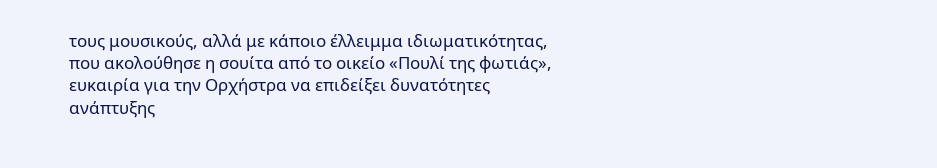τους μουσικούς, αλλά με κάποιο έλλειμμα ιδιωματικότητας, που ακολούθησε η σουίτα από το οικείο «Πουλί της φωτιάς», ευκαιρία για την Ορχήστρα να επιδείξει δυνατότητες ανάπτυξης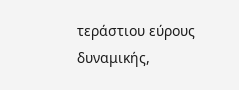τεράστιου εύρους δυναμικής,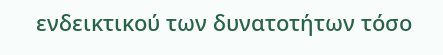ενδεικτικού των δυνατοτήτων τόσο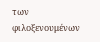των φιλοξενουμένων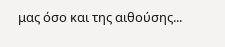μας όσο και της αιθούσης...